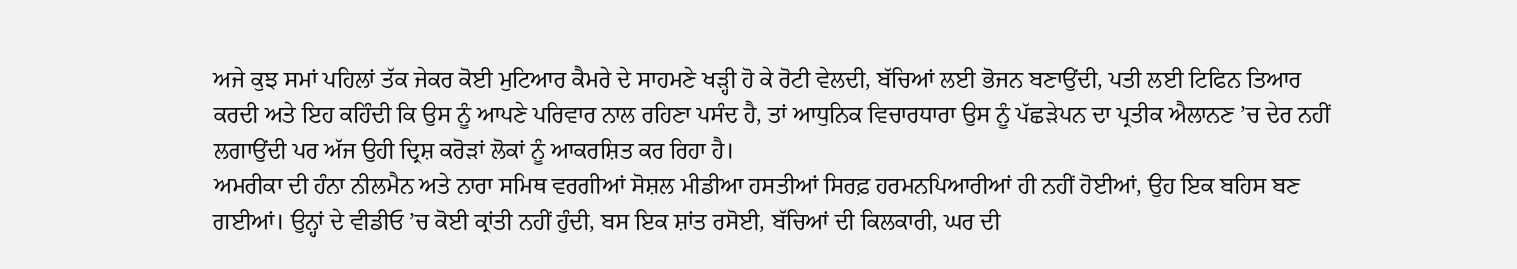ਅਜੇ ਕੁਝ ਸਮਾਂ ਪਹਿਲਾਂ ਤੱਕ ਜੇਕਰ ਕੋਈ ਮੁਟਿਆਰ ਕੈਮਰੇ ਦੇ ਸਾਹਮਣੇ ਖੜ੍ਹੀ ਹੋ ਕੇ ਰੋਟੀ ਵੇਲਦੀ, ਬੱਚਿਆਂ ਲਈ ਭੋਜਨ ਬਣਾਉਂਦੀ, ਪਤੀ ਲਈ ਟਿਫਿਨ ਤਿਆਰ ਕਰਦੀ ਅਤੇ ਇਹ ਕਹਿੰਦੀ ਕਿ ਉਸ ਨੂੰ ਆਪਣੇ ਪਰਿਵਾਰ ਨਾਲ ਰਹਿਣਾ ਪਸੰਦ ਹੈ, ਤਾਂ ਆਧੁਨਿਕ ਵਿਚਾਰਧਾਰਾ ਉਸ ਨੂੰ ਪੱਛੜੇਪਨ ਦਾ ਪ੍ਰਤੀਕ ਐਲਾਨਣ ’ਚ ਦੇਰ ਨਹੀਂ ਲਗਾਉਂਦੀ ਪਰ ਅੱਜ ਉਹੀ ਦ੍ਰਿਸ਼ ਕਰੋੜਾਂ ਲੋਕਾਂ ਨੂੰ ਆਕਰਸ਼ਿਤ ਕਰ ਰਿਹਾ ਹੈ।
ਅਮਰੀਕਾ ਦੀ ਹੰਨਾ ਨੀਲਮੈਨ ਅਤੇ ਨਾਰਾ ਸਮਿਥ ਵਰਗੀਆਂ ਸੋਸ਼ਲ ਮੀਡੀਆ ਹਸਤੀਆਂ ਸਿਰਫ਼ ਹਰਮਨਪਿਆਰੀਆਂ ਹੀ ਨਹੀਂ ਹੋਈਆਂ, ਉਹ ਇਕ ਬਹਿਸ ਬਣ ਗਈਆਂ। ਉਨ੍ਹਾਂ ਦੇ ਵੀਡੀਓ ’ਚ ਕੋਈ ਕ੍ਰਾਂਤੀ ਨਹੀਂ ਹੁੰਦੀ, ਬਸ ਇਕ ਸ਼ਾਂਤ ਰਸੋਈ, ਬੱਚਿਆਂ ਦੀ ਕਿਲਕਾਰੀ, ਘਰ ਦੀ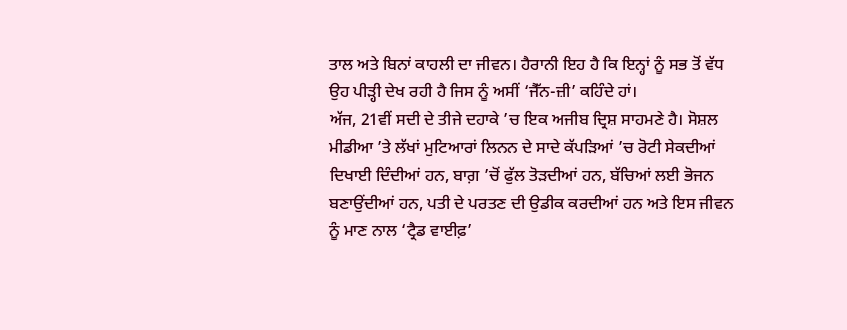ਤਾਲ ਅਤੇ ਬਿਨਾਂ ਕਾਹਲੀ ਦਾ ਜੀਵਨ। ਹੈਰਾਨੀ ਇਹ ਹੈ ਕਿ ਇਨ੍ਹਾਂ ਨੂੰ ਸਭ ਤੋਂ ਵੱਧ ਉਹ ਪੀੜ੍ਹੀ ਦੇਖ ਰਹੀ ਹੈ ਜਿਸ ਨੂੰ ਅਸੀਂ ‘ਜੈੱਨ-ਜ਼ੀ’ ਕਹਿੰਦੇ ਹਾਂ।
ਅੱਜ, 21ਵੀਂ ਸਦੀ ਦੇ ਤੀਜੇ ਦਹਾਕੇ ’ਚ ਇਕ ਅਜੀਬ ਦ੍ਰਿਸ਼ ਸਾਹਮਣੇ ਹੈ। ਸੋਸ਼ਲ ਮੀਡੀਆ ’ਤੇ ਲੱਖਾਂ ਮੁਟਿਆਰਾਂ ਲਿਨਨ ਦੇ ਸਾਦੇ ਕੱਪੜਿਆਂ ’ਚ ਰੋਟੀ ਸੇਕਦੀਆਂ ਦਿਖਾਈ ਦਿੰਦੀਆਂ ਹਨ, ਬਾਗ਼ ’ਚੋਂ ਫੁੱਲ ਤੋੜਦੀਆਂ ਹਨ, ਬੱਚਿਆਂ ਲਈ ਭੋਜਨ ਬਣਾਉਂਦੀਆਂ ਹਨ, ਪਤੀ ਦੇ ਪਰਤਣ ਦੀ ਉਡੀਕ ਕਰਦੀਆਂ ਹਨ ਅਤੇ ਇਸ ਜੀਵਨ ਨੂੰ ਮਾਣ ਨਾਲ ‘ਟ੍ਰੈਡ ਵਾਈਫ਼’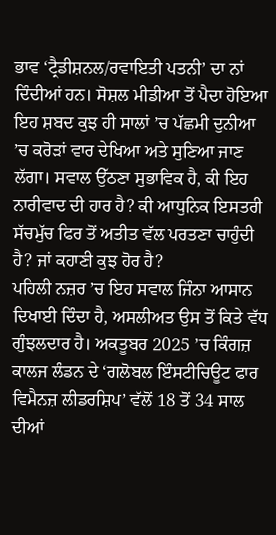ਭਾਵ ‘ਟ੍ਰੈਡੀਸ਼ਨਲ/ਰਵਾਇਤੀ ਪਤਨੀ’ ਦਾ ਨਾਂ ਦਿੰਦੀਆਂ ਹਨ। ਸੋਸ਼ਲ ਮੀਡੀਆ ਤੋਂ ਪੈਦਾ ਹੋਇਆ ਇਹ ਸ਼ਬਦ ਕੁਝ ਹੀ ਸਾਲਾਂ ’ਚ ਪੱਛਮੀ ਦੁਨੀਆ ’ਚ ਕਰੋੜਾਂ ਵਾਰ ਦੇਖਿਆ ਅਤੇ ਸੁਣਿਆ ਜਾਣ ਲੱਗਾ। ਸਵਾਲ ਉੱਠਣਾ ਸੁਭਾਵਿਕ ਹੈ, ਕੀ ਇਹ ਨਾਰੀਵਾਦ ਦੀ ਹਾਰ ਹੈ? ਕੀ ਆਧੁਨਿਕ ਇਸਤਰੀ ਸੱਚਮੁੱਚ ਫਿਰ ਤੋਂ ਅਤੀਤ ਵੱਲ ਪਰਤਣਾ ਚਾਹੁੰਦੀ ਹੈ? ਜਾਂ ਕਹਾਣੀ ਕੁਝ ਹੋਰ ਹੈ?
ਪਹਿਲੀ ਨਜ਼ਰ ’ਚ ਇਹ ਸਵਾਲ ਜਿੰਨਾ ਆਸਾਨ ਦਿਖਾਈ ਦਿੰਦਾ ਹੈ, ਅਸਲੀਅਤ ਉਸ ਤੋਂ ਕਿਤੇ ਵੱਧ ਗੁੰਝਲਦਾਰ ਹੈ। ਅਕਤੂਬਰ 2025 ’ਚ ਕਿੰਗਜ਼ ਕਾਲਜ ਲੰਡਨ ਦੇ ‘ਗਲੋਬਲ ਇੰਸਟੀਚਿਊਟ ਫਾਰ ਵਿਮੈਨਜ਼ ਲੀਡਰਸ਼ਿਪ’ ਵੱਲੋਂ 18 ਤੋਂ 34 ਸਾਲ ਦੀਆਂ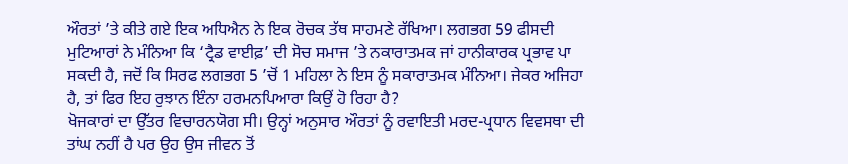ਔਰਤਾਂ ’ਤੇ ਕੀਤੇ ਗਏ ਇਕ ਅਧਿਐਨ ਨੇ ਇਕ ਰੋਚਕ ਤੱਥ ਸਾਹਮਣੇ ਰੱਖਿਆ। ਲਗਭਗ 59 ਫੀਸਦੀ ਮੁਟਿਆਰਾਂ ਨੇ ਮੰਨਿਆ ਕਿ ‘ਟ੍ਰੈਡ ਵਾਈਫ਼’ ਦੀ ਸੋਚ ਸਮਾਜ ’ਤੇ ਨਕਾਰਾਤਮਕ ਜਾਂ ਹਾਨੀਕਾਰਕ ਪ੍ਰਭਾਵ ਪਾ ਸਕਦੀ ਹੈ, ਜਦੋਂ ਕਿ ਸਿਰਫ ਲਗਭਗ 5 ’ਚੋਂ 1 ਮਹਿਲਾ ਨੇ ਇਸ ਨੂੰ ਸਕਾਰਾਤਮਕ ਮੰਨਿਆ। ਜੇਕਰ ਅਜਿਹਾ ਹੈ, ਤਾਂ ਫਿਰ ਇਹ ਰੁਝਾਨ ਇੰਨਾ ਹਰਮਨਪਿਆਰਾ ਕਿਉਂ ਹੋ ਰਿਹਾ ਹੈ?
ਖੋਜਕਾਰਾਂ ਦਾ ਉੱਤਰ ਵਿਚਾਰਨਯੋਗ ਸੀ। ਉਨ੍ਹਾਂ ਅਨੁਸਾਰ ਔਰਤਾਂ ਨੂੰ ਰਵਾਇਤੀ ਮਰਦ-ਪ੍ਰਧਾਨ ਵਿਵਸਥਾ ਦੀ ਤਾਂਘ ਨਹੀਂ ਹੈ ਪਰ ਉਹ ਉਸ ਜੀਵਨ ਤੋਂ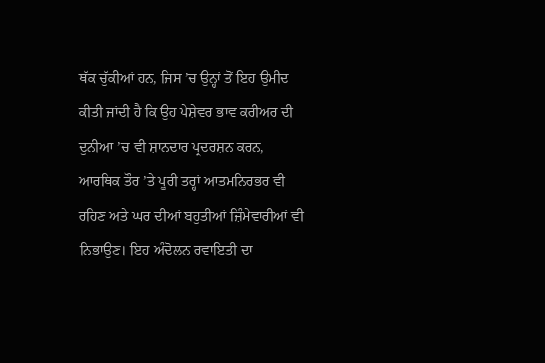ਥੱਕ ਚੁੱਕੀਆਂ ਹਨ, ਜਿਸ ’ਚ ਉਨ੍ਹਾਂ ਤੋਂ ਇਹ ਉਮੀਦ ਕੀਤੀ ਜਾਂਦੀ ਹੈ ਕਿ ਉਹ ਪੇਸ਼ੇਵਰ ਭਾਵ ਕਰੀਅਰ ਦੀ ਦੁਨੀਆ ’ਚ ਵੀ ਸ਼ਾਨਦਾਰ ਪ੍ਰਦਰਸ਼ਨ ਕਰਨ, ਆਰਥਿਕ ਤੌਰ ’ਤੇ ਪੂਰੀ ਤਰ੍ਹਾਂ ਆਤਮਨਿਰਭਰ ਵੀ ਰਹਿਣ ਅਤੇ ਘਰ ਦੀਆਂ ਬਹੁਤੀਆਂ ਜ਼ਿੰਮੇਵਾਰੀਆਂ ਵੀ ਨਿਭਾਉਣ। ਇਹ ਅੰਦੋਲਨ ਰਵਾਇਤੀ ਦਾ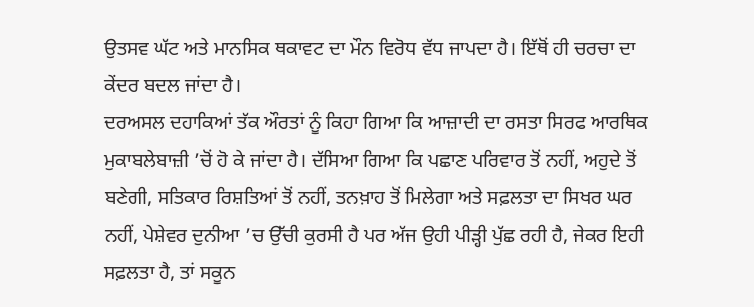ਉਤਸਵ ਘੱਟ ਅਤੇ ਮਾਨਸਿਕ ਥਕਾਵਟ ਦਾ ਮੌਨ ਵਿਰੋਧ ਵੱਧ ਜਾਪਦਾ ਹੈ। ਇੱਥੋਂ ਹੀ ਚਰਚਾ ਦਾ ਕੇਂਦਰ ਬਦਲ ਜਾਂਦਾ ਹੈ।
ਦਰਅਸਲ ਦਹਾਕਿਆਂ ਤੱਕ ਔਰਤਾਂ ਨੂੰ ਕਿਹਾ ਗਿਆ ਕਿ ਆਜ਼ਾਦੀ ਦਾ ਰਸਤਾ ਸਿਰਫ ਆਰਥਿਕ ਮੁਕਾਬਲੇਬਾਜ਼ੀ ’ਚੋਂ ਹੋ ਕੇ ਜਾਂਦਾ ਹੈ। ਦੱਸਿਆ ਗਿਆ ਕਿ ਪਛਾਣ ਪਰਿਵਾਰ ਤੋਂ ਨਹੀਂ, ਅਹੁਦੇ ਤੋਂ ਬਣੇਗੀ, ਸਤਿਕਾਰ ਰਿਸ਼ਤਿਆਂ ਤੋਂ ਨਹੀਂ, ਤਨਖ਼ਾਹ ਤੋਂ ਮਿਲੇਗਾ ਅਤੇ ਸਫ਼ਲਤਾ ਦਾ ਸਿਖਰ ਘਰ ਨਹੀਂ, ਪੇਸ਼ੇਵਰ ਦੁਨੀਆ ’ਚ ਉੱਚੀ ਕੁਰਸੀ ਹੈ ਪਰ ਅੱਜ ਉਹੀ ਪੀੜ੍ਹੀ ਪੁੱਛ ਰਹੀ ਹੈ, ਜੇਕਰ ਇਹੀ ਸਫ਼ਲਤਾ ਹੈ, ਤਾਂ ਸਕੂਨ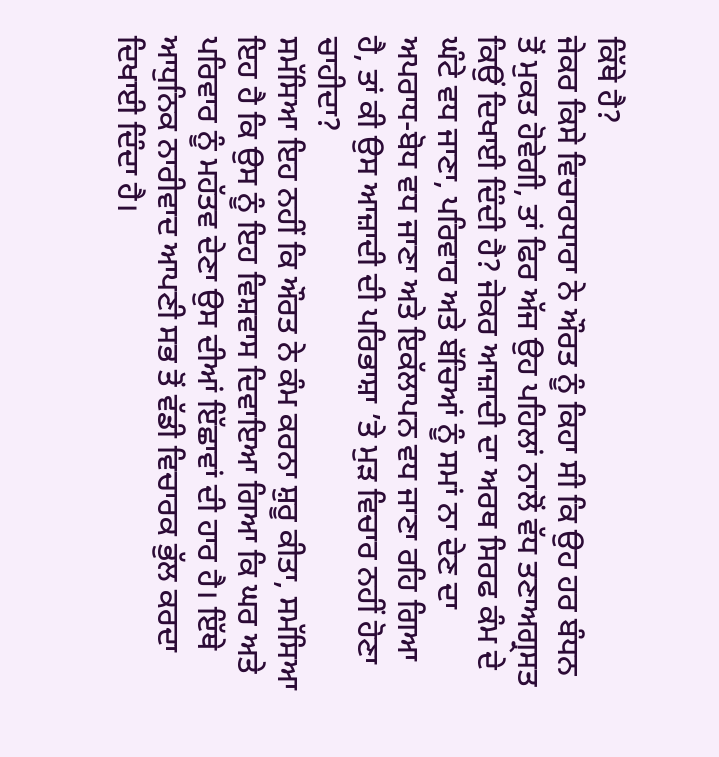ਕਿੱਥੇ ਹੈ?
ਜੇਕਰ ਕਿਸੇ ਵਿਚਾਰਧਾਰਾ ਨੇ ਔਰਤ ਨੂੰ ਕਿਹਾ ਸੀ ਕਿ ਉਹ ਹਰ ਬੰਧਨ ਤੋਂ ਮੁਕਤ ਹੋਵੇਗੀ, ਤਾਂ ਫਿਰ ਅੱਜ ਉਹ ਪਹਿਲਾਂ ਨਾਲੋਂ ਵੱਧ ਤਣਾਅਗ੍ਰਸਤ ਕਿਉਂ ਦਿਖਾਈ ਦਿੰਦੀ ਹੈ? ਜੇਕਰ ਆਜ਼ਾਦੀ ਦਾ ਅਰਥ ਸਿਰਫ ਕੰਮ ਦੇ ਘੰਟੇ ਵਧ ਜਾਣਾ, ਪਰਿਵਾਰ ਅਤੇ ਬੱਚਿਆਂ ਨੂੰ ਸਮਾਂ ਨਾ ਦੇਣ ਦਾ ਅਪਰਾਧ-ਬੋਧ ਵਧ ਜਾਣਾ ਅਤੇ ਇਕੱਲਾਪਨ ਵਧ ਜਾਣਾ ਰਹਿ ਗਿਆ ਹੈ, ਤਾਂ ਕੀ ਉਸ ਆਜ਼ਾਦੀ ਦੀ ਪਰਿਭਾਸ਼ਾ ’ਤੇ ਮੁੜ ਵਿਚਾਰ ਨਹੀਂ ਹੋਣਾ ਚਾਹੀਦਾ?
ਸਮੱਸਿਆ ਇਹ ਨਹੀਂ ਕਿ ਔਰਤ ਨੇ ਕੰਮ ਕਰਨਾ ਸ਼ੁਰੂ ਕੀਤਾ, ਸਮੱਸਿਆ ਇਹ ਹੈ ਕਿ ਉਸ ਨੂੰ ਇਹ ਵਿਸ਼ਵਾਸ ਦਿਵਾਇਆ ਗਿਆ ਕਿ ਘਰ ਅਤੇ ਪਰਿਵਾਰ ਨੂੰ ਮਹੱਤਵ ਦੇਣਾ ਉਸ ਦੀਆਂ ਇੱਛਾਵਾਂ ਦੀ ਹਾਰ ਹੈ। ਇੱਥੇ ਆਧੁਨਿਕ ਨਾਰੀਵਾਦ ਆਪਣੀ ਸਭ ਤੋਂ ਵੱਡੀ ਵਿਚਾਰਕ ਭੁੱਲ ਕਰਦਾ ਦਿਖਾਈ ਦਿੰਦਾ ਹੈ।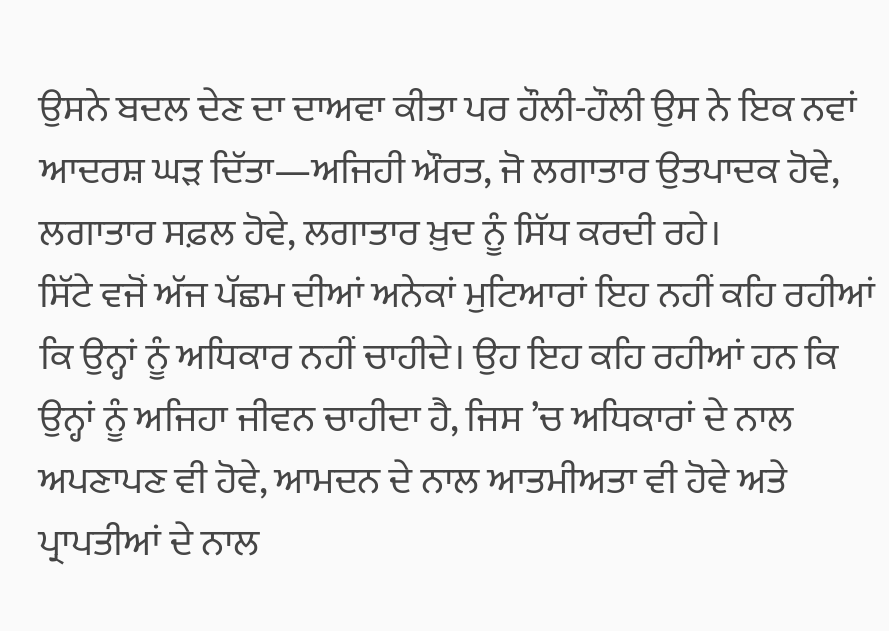ਉਸਨੇ ਬਦਲ ਦੇਣ ਦਾ ਦਾਅਵਾ ਕੀਤਾ ਪਰ ਹੌਲੀ-ਹੌਲੀ ਉਸ ਨੇ ਇਕ ਨਵਾਂ ਆਦਰਸ਼ ਘੜ ਦਿੱਤਾ—ਅਜਿਹੀ ਔਰਤ, ਜੋ ਲਗਾਤਾਰ ਉਤਪਾਦਕ ਹੋਵੇ, ਲਗਾਤਾਰ ਸਫ਼ਲ ਹੋਵੇ, ਲਗਾਤਾਰ ਖ਼ੁਦ ਨੂੰ ਸਿੱਧ ਕਰਦੀ ਰਹੇ।
ਸਿੱਟੇ ਵਜੋਂ ਅੱਜ ਪੱਛਮ ਦੀਆਂ ਅਨੇਕਾਂ ਮੁਟਿਆਰਾਂ ਇਹ ਨਹੀਂ ਕਹਿ ਰਹੀਆਂ ਕਿ ਉਨ੍ਹਾਂ ਨੂੰ ਅਧਿਕਾਰ ਨਹੀਂ ਚਾਹੀਦੇ। ਉਹ ਇਹ ਕਹਿ ਰਹੀਆਂ ਹਨ ਕਿ ਉਨ੍ਹਾਂ ਨੂੰ ਅਜਿਹਾ ਜੀਵਨ ਚਾਹੀਦਾ ਹੈ, ਜਿਸ ’ਚ ਅਧਿਕਾਰਾਂ ਦੇ ਨਾਲ ਅਪਣਾਪਣ ਵੀ ਹੋਵੇ, ਆਮਦਨ ਦੇ ਨਾਲ ਆਤਮੀਅਤਾ ਵੀ ਹੋਵੇ ਅਤੇ ਪ੍ਰਾਪਤੀਆਂ ਦੇ ਨਾਲ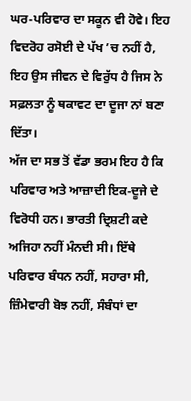ਘਰ-ਪਰਿਵਾਰ ਦਾ ਸਕੂਨ ਵੀ ਹੋਵੇ। ਇਹ ਵਿਦਰੋਹ ਰਸੋਈ ਦੇ ਪੱਖ ’ਚ ਨਹੀਂ ਹੈ, ਇਹ ਉਸ ਜੀਵਨ ਦੇ ਵਿਰੁੱਧ ਹੈ ਜਿਸ ਨੇ ਸਫ਼ਲਤਾ ਨੂੰ ਥਕਾਵਟ ਦਾ ਦੂਜਾ ਨਾਂ ਬਣਾ ਦਿੱਤਾ।
ਅੱਜ ਦਾ ਸਭ ਤੋਂ ਵੱਡਾ ਭਰਮ ਇਹ ਹੈ ਕਿ ਪਰਿਵਾਰ ਅਤੇ ਆਜ਼ਾਦੀ ਇਕ-ਦੂਜੇ ਦੇ ਵਿਰੋਧੀ ਹਨ। ਭਾਰਤੀ ਦ੍ਰਿਸ਼ਟੀ ਕਦੇ ਅਜਿਹਾ ਨਹੀਂ ਮੰਨਦੀ ਸੀ। ਇੱਥੇ ਪਰਿਵਾਰ ਬੰਧਨ ਨਹੀਂ, ਸਹਾਰਾ ਸੀ, ਜ਼ਿੰਮੇਵਾਰੀ ਬੋਝ ਨਹੀਂ, ਸੰਬੰਧਾਂ ਦਾ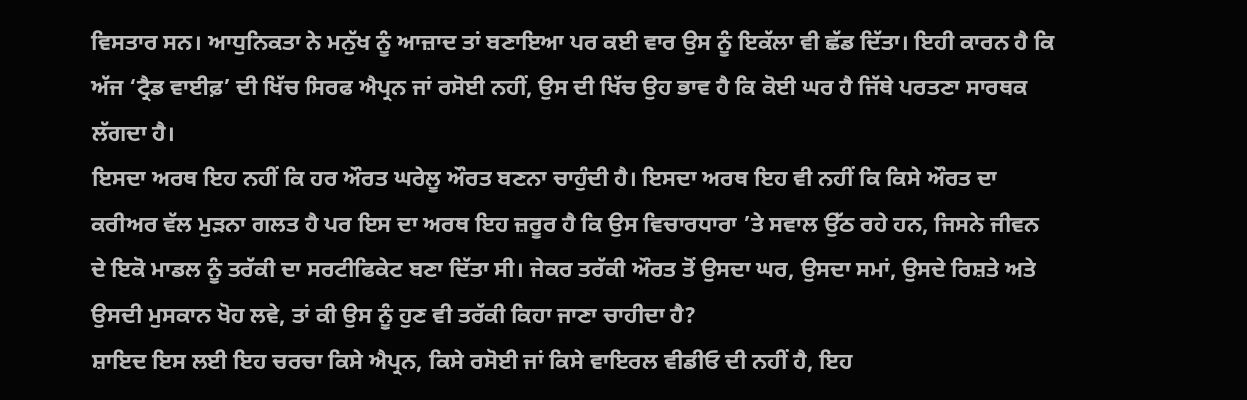ਵਿਸਤਾਰ ਸਨ। ਆਧੁਨਿਕਤਾ ਨੇ ਮਨੁੱਖ ਨੂੰ ਆਜ਼ਾਦ ਤਾਂ ਬਣਾਇਆ ਪਰ ਕਈ ਵਾਰ ਉਸ ਨੂੰ ਇਕੱਲਾ ਵੀ ਛੱਡ ਦਿੱਤਾ। ਇਹੀ ਕਾਰਨ ਹੈ ਕਿ ਅੱਜ ‘ਟ੍ਰੈਡ ਵਾਈਫ਼’ ਦੀ ਖਿੱਚ ਸਿਰਫ ਐਪ੍ਰਨ ਜਾਂ ਰਸੋਈ ਨਹੀਂ, ਉਸ ਦੀ ਖਿੱਚ ਉਹ ਭਾਵ ਹੈ ਕਿ ਕੋਈ ਘਰ ਹੈ ਜਿੱਥੇ ਪਰਤਣਾ ਸਾਰਥਕ ਲੱਗਦਾ ਹੈ।
ਇਸਦਾ ਅਰਥ ਇਹ ਨਹੀਂ ਕਿ ਹਰ ਔਰਤ ਘਰੇਲੂ ਔਰਤ ਬਣਨਾ ਚਾਹੁੰਦੀ ਹੈ। ਇਸਦਾ ਅਰਥ ਇਹ ਵੀ ਨਹੀਂ ਕਿ ਕਿਸੇ ਔਰਤ ਦਾ ਕਰੀਅਰ ਵੱਲ ਮੁੜਨਾ ਗਲਤ ਹੈ ਪਰ ਇਸ ਦਾ ਅਰਥ ਇਹ ਜ਼ਰੂਰ ਹੈ ਕਿ ਉਸ ਵਿਚਾਰਧਾਰਾ ’ਤੇ ਸਵਾਲ ਉੱਠ ਰਹੇ ਹਨ, ਜਿਸਨੇ ਜੀਵਨ ਦੇ ਇਕੋ ਮਾਡਲ ਨੂੰ ਤਰੱਕੀ ਦਾ ਸਰਟੀਫਿਕੇਟ ਬਣਾ ਦਿੱਤਾ ਸੀ। ਜੇਕਰ ਤਰੱਕੀ ਔਰਤ ਤੋਂ ਉਸਦਾ ਘਰ, ਉਸਦਾ ਸਮਾਂ, ਉਸਦੇ ਰਿਸ਼ਤੇ ਅਤੇ ਉਸਦੀ ਮੁਸਕਾਨ ਖੋਹ ਲਵੇ, ਤਾਂ ਕੀ ਉਸ ਨੂੰ ਹੁਣ ਵੀ ਤਰੱਕੀ ਕਿਹਾ ਜਾਣਾ ਚਾਹੀਦਾ ਹੈ?
ਸ਼ਾਇਦ ਇਸ ਲਈ ਇਹ ਚਰਚਾ ਕਿਸੇ ਐਪ੍ਰਨ, ਕਿਸੇ ਰਸੋਈ ਜਾਂ ਕਿਸੇ ਵਾਇਰਲ ਵੀਡੀਓ ਦੀ ਨਹੀਂ ਹੈ, ਇਹ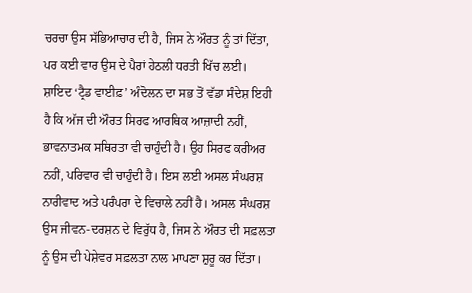ਚਰਚਾ ਉਸ ਸੱਭਿਆਚਾਰ ਦੀ ਹੈ, ਜਿਸ ਨੇ ਔਰਤ ਨੂੰ ਤਾਂ ਦਿੱਤਾ, ਪਰ ਕਈ ਵਾਰ ਉਸ ਦੇ ਪੈਰਾਂ ਹੇਠਲੀ ਧਰਤੀ ਖਿੱਚ ਲਈ।
ਸ਼ਾਇਦ ‘ਟ੍ਰੈਡ ਵਾਈਫ਼’ ਅੰਦੋਲਨ ਦਾ ਸਭ ਤੋਂ ਵੱਡਾ ਸੰਦੇਸ਼ ਇਹੀ ਹੈ ਕਿ ਅੱਜ ਦੀ ਔਰਤ ਸਿਰਫ ਆਰਥਿਕ ਆਜ਼ਾਦੀ ਨਹੀਂ, ਭਾਵਨਾਤਮਕ ਸਥਿਰਤਾ ਵੀ ਚਾਹੁੰਦੀ ਹੈ। ਉਹ ਸਿਰਫ ਕਰੀਅਰ ਨਹੀਂ, ਪਰਿਵਾਰ ਵੀ ਚਾਹੁੰਦੀ ਹੈ। ਇਸ ਲਈ ਅਸਲ ਸੰਘਰਸ਼ ਨਾਰੀਵਾਦ ਅਤੇ ਪਰੰਪਰਾ ਦੇ ਵਿਚਾਲੇ ਨਹੀਂ ਹੈ। ਅਸਲ ਸੰਘਰਸ਼ ਉਸ ਜੀਵਨ-ਦਰਸ਼ਨ ਦੇ ਵਿਰੁੱਧ ਹੈ, ਜਿਸ ਨੇ ਔਰਤ ਦੀ ਸਫ਼ਲਤਾ ਨੂੰ ਉਸ ਦੀ ਪੇਸ਼ੇਵਰ ਸਫ਼ਲਤਾ ਨਾਲ ਮਾਪਣਾ ਸ਼ੁਰੂ ਕਰ ਦਿੱਤਾ।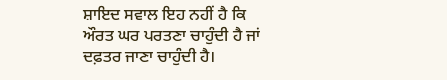ਸ਼ਾਇਦ ਸਵਾਲ ਇਹ ਨਹੀਂ ਹੈ ਕਿ ਔਰਤ ਘਰ ਪਰਤਣਾ ਚਾਹੁੰਦੀ ਹੈ ਜਾਂ ਦਫ਼ਤਰ ਜਾਣਾ ਚਾਹੁੰਦੀ ਹੈ।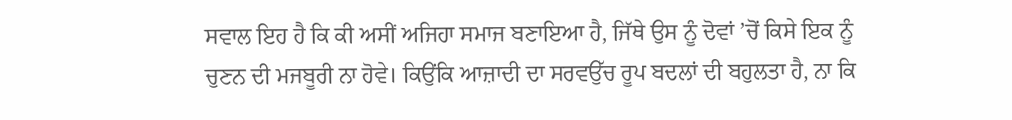ਸਵਾਲ ਇਹ ਹੈ ਕਿ ਕੀ ਅਸੀਂ ਅਜਿਹਾ ਸਮਾਜ ਬਣਾਇਆ ਹੈ, ਜਿੱਥੇ ਉਸ ਨੂੰ ਦੋਵਾਂ ’ਚੋਂ ਕਿਸੇ ਇਕ ਨੂੰ ਚੁਣਨ ਦੀ ਮਜਬੂਰੀ ਨਾ ਹੋਵੇ। ਕਿਉਂਕਿ ਆਜ਼ਾਦੀ ਦਾ ਸਰਵਉੱਚ ਰੂਪ ਬਦਲਾਂ ਦੀ ਬਹੁਲਤਾ ਹੈ, ਨਾ ਕਿ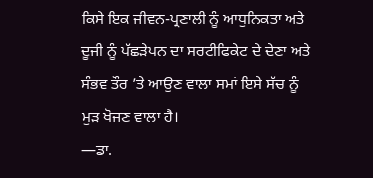ਕਿਸੇ ਇਕ ਜੀਵਨ-ਪ੍ਰਣਾਲੀ ਨੂੰ ਆਧੁਨਿਕਤਾ ਅਤੇ ਦੂਜੀ ਨੂੰ ਪੱਛੜੇਪਨ ਦਾ ਸਰਟੀਫਿਕੇਟ ਦੇ ਦੇਣਾ ਅਤੇ ਸੰਭਵ ਤੌਰ ’ਤੇ ਆਉਣ ਵਾਲਾ ਸਮਾਂ ਇਸੇ ਸੱਚ ਨੂੰ ਮੁੜ ਖੋਜਣ ਵਾਲਾ ਹੈ।
—ਡਾ.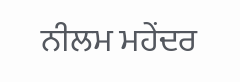ਨੀਲਮ ਮਹੇਂਦਰ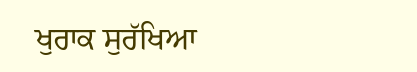ਖੁਰਾਕ ਸੁਰੱਖਿਆ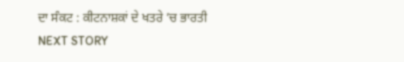ਦਾ ਸੰਕਟ : ਕੀਟਨਾਸ਼ਕਾਂ ਦੇ ਖਤਰੇ ’ਚ ਭਾਰਤੀ
NEXT STORY